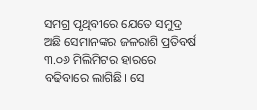ସମଗ୍ର ପୃଥିବୀରେ ଯେତେ ସମୁଦ୍ର ଅଛି ସେମାନଙ୍କର ଜଳରାଶି ପ୍ରତିବର୍ଷ ୩.୦୬ ମିଲିମିଟର ହାରରେ ବଢିବାରେ ଲାଗିଛି। ସେ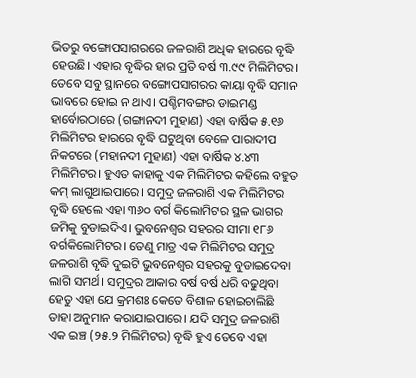ଭିତରୁ ବଙ୍ଗୋପସାଗରରେ ଜଳରାଶି ଅଧିକ ହାରରେ ବୃଦ୍ଧି ହେଉଛି। ଏହାର ବୃଦ୍ଧିର ହାର ପ୍ରତି ବର୍ଷ ୩.୯୯ ମିଲିମିଟର। ତେବେ ସବୁ ସ୍ଥାନରେ ବଙ୍ଗୋପସାଗରର କାୟା ବୃଦ୍ଧି ସମାନ ଭାବରେ ହୋଇ ନ ଥାଏ। ପଶ୍ଚିମବଙ୍ଗର ଡାଇମଣ୍ଡ ହାର୍ବୋରଠାରେ (ଗଙ୍ଗାନଦୀ ମୁହାଣ) ଏହା ବାର୍ଷିକ ୫.୧୬ ମିଲିମିଟର ହାରରେ ବୃଦ୍ଧି ଘଟୁଥିବା ବେଳେ ପାରାଦୀପ ନିକଟରେ (ମହାନଦୀ ମୁହାଣ) ଏହା ବାର୍ଷିକ ୪.୪୩ ମିଲିମିଟର। ହୁଏତ କାହାକୁ ଏକ ମିଲିମିଟର କହିଲେ ବହୁତ କମ୍ ଲାଗୁଥାଇପାରେ। ସମୁଦ୍ର ଜଳରାଶି ଏକ ମିଲିମିଟର ବୃଦ୍ଧି ହେଲେ ଏହା ୩୬୦ ବର୍ଗ କିଲୋମିଟର ସ୍ଥଳ ଭାଗର ଜମିକୁ ବୁଡାଇଦିଏ। ଭୁବନେଶ୍ବର ସହରର ସୀମା ୧୮୬ ବର୍ଗକିଲୋମିଟର। ତେଣୁ ମାତ୍ର ଏକ ମିଲିମିଟର ସମୁଦ୍ର ଜଳରାଶି ବୃଦ୍ଧି ଦୁଇଟି ଭୁବନେଶ୍ୱର ସହରକୁ ବୁଡାଇଦେବା ଲାଗି ସମର୍ଥ। ସମୁଦ୍ରର ଆକାର ବର୍ଷ ବର୍ଷ ଧରି ବଢୁଥିବା ହେତୁ ଏହା ଯେ କ୍ରମଶଃ କେତେ ବିଶାଳ ହୋଇଚାଲିଛି ତାହା ଅନୁମାନ କରାଯାଇପାରେ। ଯଦି ସମୁଦ୍ର ଜଳରାଶି ଏକ ଇଞ୍ଚ (୨୫.୨ ମିଲିମିଟର) ବୃଦ୍ଧି ହୁଏ ତେବେ ଏହା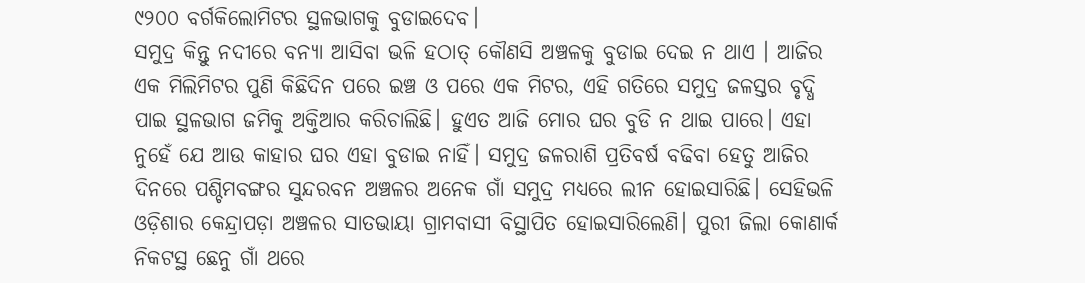୯୨୦୦ ବର୍ଗକିଲୋମିଟର ସ୍ଥଳଭାଗକୁ ବୁଡାଇଦେବ।
ସମୁଦ୍ର କିନ୍ତୁ ନଦୀରେ ବନ୍ୟା ଆସିବା ଭଳି ହଠାତ୍ କୌଣସି ଅଞ୍ଚଳକୁ ବୁଡାଇ ଦେଇ ନ ଥାଏ । ଆଜିର ଏକ ମିଲିମିଟର ପୁଣି କିଛିଦିନ ପରେ ଇଞ୍ଚ ଓ ପରେ ଏକ ମିଟର, ଏହି ଗତିରେ ସମୁଦ୍ର ଜଳସ୍ତର ବୃଦ୍ଧି ପାଇ ସ୍ଥଳଭାଗ ଜମିକୁ ଅକ୍ତିଆର କରିଚାଲିଛି। ହୁଏତ ଆଜି ମୋର ଘର ବୁଡି ନ ଥାଇ ପାରେ। ଏହା ନୁହେଁ ଯେ ଆଉ କାହାର ଘର ଏହା ବୁଡାଇ ନାହିଁ। ସମୁଦ୍ର ଜଳରାଶି ପ୍ରତିବର୍ଷ ବଢିବା ହେତୁ ଆଜିର ଦିନରେ ପଶ୍ଚିମବଙ୍ଗର ସୁନ୍ଦରବନ ଅଞ୍ଚଳର ଅନେକ ଗାଁ ସମୁଦ୍ର ମଧ୍ୟରେ ଲୀନ ହୋଇସାରିଛି। ସେହିଭଳି ଓଡ଼ିଶାର କେନ୍ଦ୍ରାପଡ଼ା ଅଞ୍ଚଳର ସାତଭାୟା ଗ୍ରାମବାସୀ ବିସ୍ଥାପିତ ହୋଇସାରିଲେଣି। ପୁରୀ ଜିଲା କୋଣାର୍କ ନିକଟସ୍ଥ ଛେନୁ ଗାଁ ଥରେ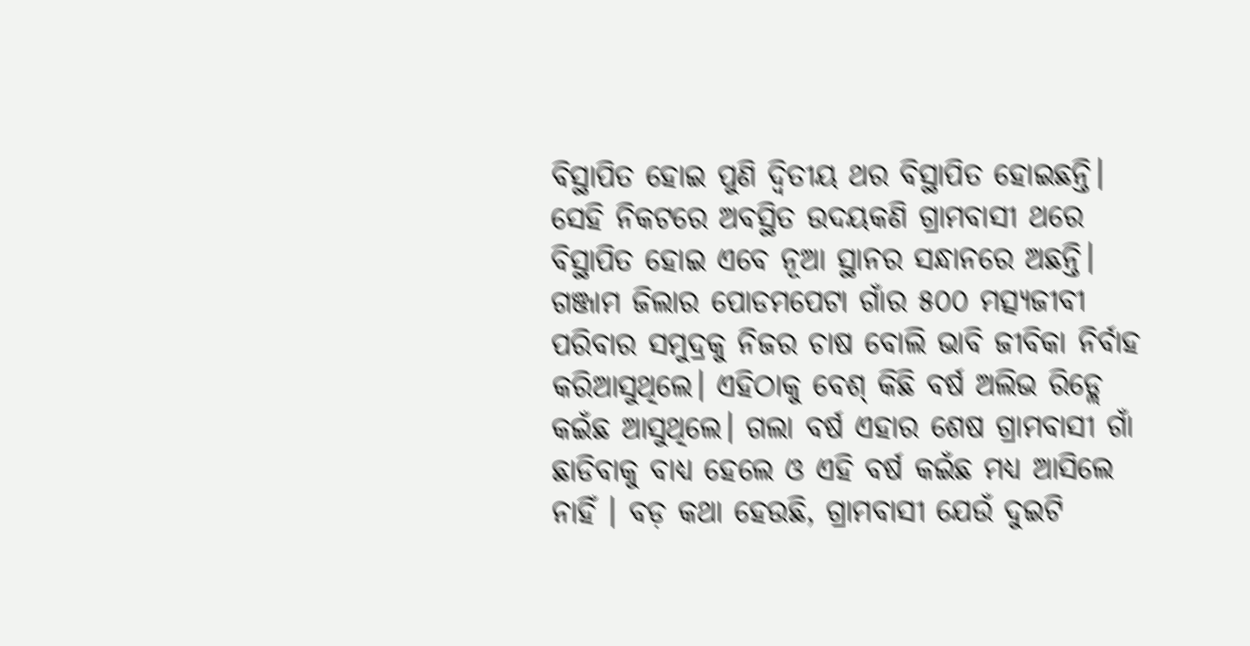ବିସ୍ଥାପିତ ହୋଇ ପୁଣି ଦ୍ୱିତୀୟ ଥର ବିସ୍ଥାପିତ ହୋଇଛନ୍ତି। ସେହି ନିକଟରେ ଅବସ୍ଥିତ ଉଦୟକଣି ଗ୍ରାମବାସୀ ଥରେ ବିସ୍ଥାପିତ ହୋଇ ଏବେ ନୂଆ ସ୍ଥାନର ସନ୍ଧାନରେ ଅଛନ୍ତି। ଗଞ୍ଜାମ ଜିଲାର ପୋଡମପେଟା ଗାଁର ୫୦୦ ମତ୍ସ୍ୟଜୀବୀ ପରିବାର ସମୁଦ୍ରକୁ ନିଜର ଚାଷ ବୋଲି ଭାବି ଜୀବିକା ନିର୍ବାହ କରିଆସୁଥିଲେ। ଏହିଠାକୁ ବେଶ୍ କିଛି ବର୍ଷ ଅଲିଭ ରିଡ୍ଲେ କଇଁଛ ଆସୁଥିଲେ। ଗଲା ବର୍ଷ ଏହାର ଶେଷ ଗ୍ରାମବାସୀ ଗାଁ ଛାଡିବାକୁ ବାଧ୍ୟ ହେଲେ ଓ ଏହି ବର୍ଷ କଇଁଛ ମଧ୍ୟ ଆସିଲେ ନାହିଁ । ବଡ଼ କଥା ହେଉଛି, ଗ୍ରାମବାସୀ ଯେଉଁ ଦୁଇଟି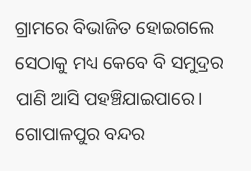ଗ୍ରାମରେ ବିଭାଜିତ ହୋଇଗଲେ ସେଠାକୁ ମଧ୍ୟ କେବେ ବି ସମୁଦ୍ରର ପାଣି ଆସି ପହଞ୍ଚିଯାଇପାରେ।
ଗୋପାଳପୁର ବନ୍ଦର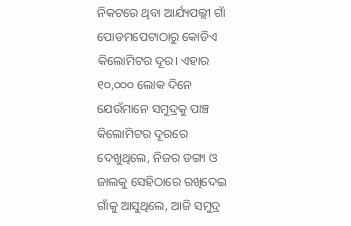ନିକଟରେ ଥିବା ଆର୍ଯ୍ୟପଲ୍ଲୀ ଗାଁ ପୋଡମପେଟାଠାରୁ କୋଡିଏ କିଲୋମିଟର ଦୂର। ଏହାର ୧୦,୦୦୦ ଲୋକ ଦିନେ ଯେଉଁମାନେ ସମୁଦ୍ରକୁ ପାଞ୍ଚ କିଲୋମିଟର ଦୂରରେ ଦେଖୁଥିଲେ, ନିଜର ଡଙ୍ଗା ଓ ଜାଲକୁ ସେହିଠାରେ ରଖିଦେଇ ଗାଁକୁ ଆସୁଥିଲେ, ଆଜି ସମୁଦ୍ର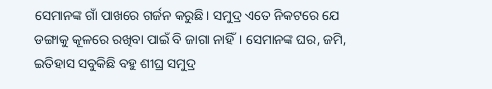ସେମାନଙ୍କ ଗାଁ ପାଖରେ ଗର୍ଜନ କରୁଛି। ସମୁଦ୍ର ଏତେ ନିକଟରେ ଯେ ଡଙ୍ଗାକୁ କୂଳରେ ରଖିବା ପାଇଁ ବି ଜାଗା ନାହିଁ। ସେମାନଙ୍କ ଘର, ଜମି, ଇତିହାସ ସବୁକିଛି ବହୁ ଶୀଘ୍ର ସମୁଦ୍ର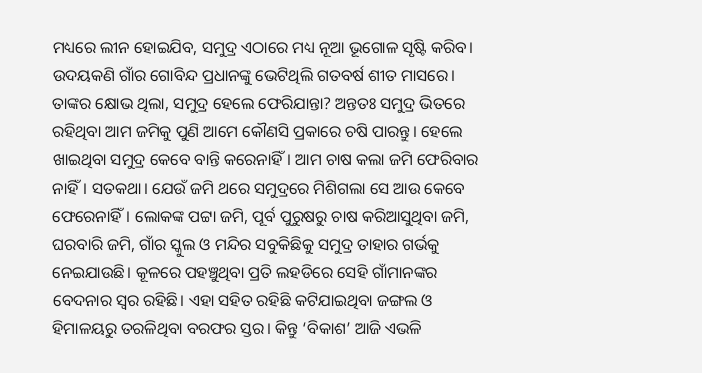ମଧ୍ୟରେ ଲୀନ ହୋଇଯିବ, ସମୁଦ୍ର ଏଠାରେ ମଧ୍ୟ ନୂଆ ଭୂଗୋଳ ସୃଷ୍ଟି କରିବ।
ଉଦୟକଣି ଗାଁର ଗୋବିନ୍ଦ ପ୍ରଧାନଙ୍କୁ ଭେଟିଥିଲି ଗତବର୍ଷ ଶୀତ ମାସରେ। ତାଙ୍କର କ୍ଷୋଭ ଥିଲା, ସମୁଦ୍ର ହେଲେ ଫେରିଯାନ୍ତା? ଅନ୍ତତଃ ସମୁଦ୍ର ଭିତରେ ରହିଥିବା ଆମ ଜମିକୁ ପୁଣି ଆମେ କୌଣସି ପ୍ରକାରେ ଚଷି ପାରନ୍ତୁ। ହେଲେ ଖାଇଥିବା ସମୁଦ୍ର କେବେ ବାନ୍ତି କରେନାହିଁ। ଆମ ଚାଷ କଲା ଜମି ଫେରିବାର ନାହିଁ। ସତକଥା। ଯେଉଁ ଜମି ଥରେ ସମୁଦ୍ରରେ ମିଶିଗଲା ସେ ଆଉ କେବେ ଫେରେନାହିଁ। ଲୋକଙ୍କ ପଟ୍ଟା ଜମି, ପୂର୍ବ ପୁରୁଷରୁ ଚାଷ କରିଆସୁଥିବା ଜମି, ଘରବାରି ଜମି, ଗାଁର ସ୍କୁଲ ଓ ମନ୍ଦିର ସବୁକିଛିକୁ ସମୁଦ୍ର ତାହାର ଗର୍ଭକୁ ନେଇଯାଉଛି। କୂଳରେ ପହଞ୍ଚୁଥିବା ପ୍ରତି ଲହଡିରେ ସେହି ଗାଁମାନଙ୍କର ବେଦନାର ସ୍ବର ରହିଛି। ଏହା ସହିତ ରହିଛି କଟିଯାଇଥିବା ଜଙ୍ଗଲ ଓ ହିମାଳୟରୁ ତରଳିଥିବା ବରଫର ସ୍ତର। କିନ୍ତୁ ‘ବିକାଶ’ ଆଜି ଏଭଳି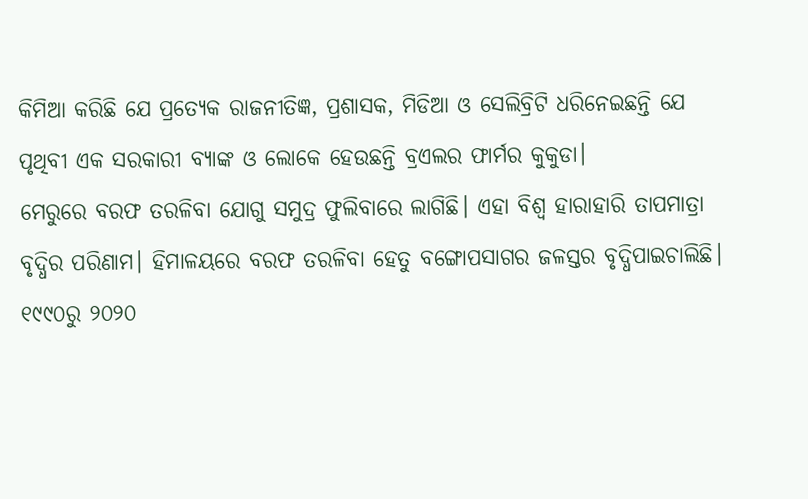କିମିଆ କରିଛି ଯେ ପ୍ରତ୍ୟେକ ରାଜନୀତିଜ୍ଞ, ପ୍ରଶାସକ, ମିଡିଆ ଓ ସେଲିବ୍ରିଟି ଧରିନେଇଛନ୍ତି ଯେ ପୃଥିବୀ ଏକ ସରକାରୀ ବ୍ୟାଙ୍କ ଓ ଲୋକେ ହେଉଛନ୍ତି ବ୍ରଏଲର ଫାର୍ମର କୁକୁଡା।
ମେରୁରେ ବରଫ ତରଳିବା ଯୋଗୁ ସମୁଦ୍ର ଫୁଲିବାରେ ଲାଗିଛି। ଏହା ବିଶ୍ୱ ହାରାହାରି ତାପମାତ୍ରା ବୃଦ୍ଧିର ପରିଣାମ। ହିମାଳୟରେ ବରଫ ତରଳିବା ହେତୁ ବଙ୍ଗୋପସାଗର ଜଳସ୍ତର ବୃଦ୍ଧିପାଇଚାଲିଛି। ୧୯୯୦ରୁ ୨୦୨୦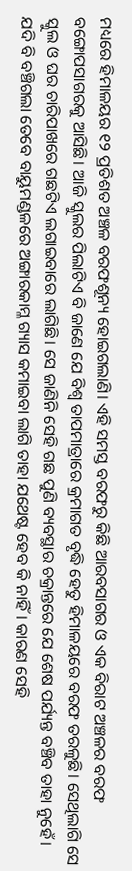ମଧ୍ୟରେ ହିମାଳୟର ୧୨ ପ୍ରତିଶତ ଅଞ୍ଚଳ ବରଫଶୂନ୍ୟ ହୋଇଗଲାଣି। ଏହି ସମସ୍ତ ବରଫରୁ କିଛି ଆରବସାଗର ଓ ଏକ ବିରାଟ ଅଞ୍ଚଳର ବରଫ ବଙ୍ଗୋପସାଗରକୁ ଆସିଛି। ଆଜି ସ୍କୁଲର ପିଲାଟିଏ ବି ଜାଣେ ଯେ ବିଶ୍ୱ ତାପମାତ୍ରାରେ କ୍ରମାଗତ ବୃଦ୍ଧି ହେତୁ ହିମାଳୟରେ ବରଫ ତରଳୁଛି। ସେଥିଲାଗି ସେ ସ୍କୁଲ ଓ ଘର ଚାରିପାଖରେ ଗଛଟିଏ ଲଗାଇବାରେ ଲାଗିଛି। ସେ ଜାଣିନି ସେହି ଗଛ ପୁଣି ବ୍ୟବସ୍ଥାର ଚକ୍ରାନ୍ତରେ ଯେ ଶେଷ ପର୍ଯ୍ୟନ୍ତ ବଞ୍ଚିବ ତାହା ନୁହେଁ। ଯଦି ବି ବଞ୍ଚିଗଲା ତେବେ ବାୟୁମଣ୍ଡଳରେ ଅଙ୍ଗାରକାମ୍ଳ ଗ୍ୟାସ କମାଇବା ଲାଗି ତାହା ଯଥେଷ୍ଟ ହେବ କି ନାହିଁ। କାରଣ ସେହି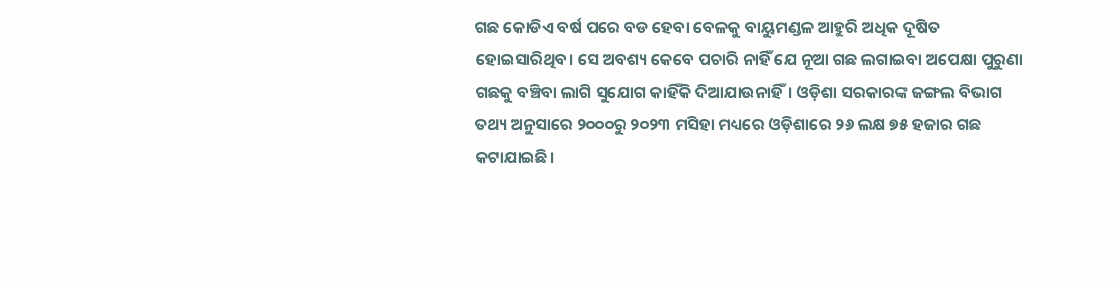ଗଛ କୋଡିଏ ବର୍ଷ ପରେ ବଡ ହେବା ବେଳକୁ ବାୟୁମଣ୍ଡଳ ଆହୁରି ଅଧିକ ଦୂଷିତ ହୋଇସାରିଥିବ। ସେ ଅବଶ୍ୟ କେବେ ପଚାରି ନାହିଁ ଯେ ନୂଆ ଗଛ ଲଗାଇବା ଅପେକ୍ଷା ପୁରୁଣା ଗଛକୁ ବଞ୍ଚିବା ଲାଗି ସୁଯୋଗ କାହିଁକି ଦିଆଯାଉନାହିଁ। ଓଡ଼ିଶା ସରକାରଙ୍କ ଜଙ୍ଗଲ ବିଭାଗ ତଥ୍ୟ ଅନୁସାରେ ୨୦୦୦ରୁ ୨୦୨୩ ମସିହା ମଧ୍ୟରେ ଓଡ଼ିଶାରେ ୨୬ ଲକ୍ଷ ୭୫ ହଜାର ଗଛ କଟାଯାଇଛି।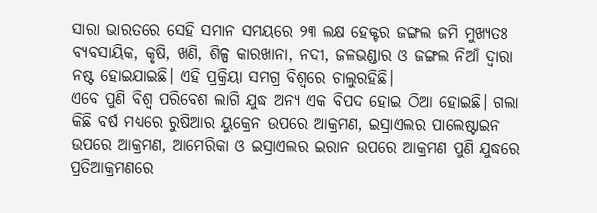ସାରା ଭାରତରେ ସେହି ସମାନ ସମୟରେ ୨୩ ଲକ୍ଷ ହେକ୍ଟର ଜଙ୍ଗଲ ଜମି ମୁଖ୍ୟତଃ ବ୍ୟବସାୟିକ, କୃଷି, ଖଣି, ଶିଳ୍ପ କାରଖାନା, ନଦୀ, ଜଳଭଣ୍ଡାର ଓ ଜଙ୍ଗଲ ନିଆଁ ଦ୍ୱାରା ନଷ୍ଟ ହୋଇଯାଇଛି। ଏହି ପ୍ରକ୍ରିୟା ସମଗ୍ର ବିଶ୍ବରେ ଚାଲୁରହିଛି।
ଏବେ ପୁଣି ବିଶ୍ୱ ପରିବେଶ ଲାଗି ଯୁଦ୍ଧ ଅନ୍ୟ ଏକ ବିପଦ ହୋଇ ଠିଆ ହୋଇଛି। ଗଲା କିଛି ବର୍ଷ ମଧ୍ୟରେ ରୁଷିଆର ୟୁକ୍ରେନ ଉପରେ ଆକ୍ରମଣ, ଇସ୍ରାଏଲର ପାଲେଷ୍ଟାଇନ ଉପରେ ଆକ୍ରମଣ, ଆମେରିକା ଓ ଇସ୍ରାଏଲର ଇରାନ ଉପରେ ଆକ୍ରମଣ ପୁଣି ଯୁଦ୍ଧରେ ପ୍ରତିଆକ୍ରମଣରେ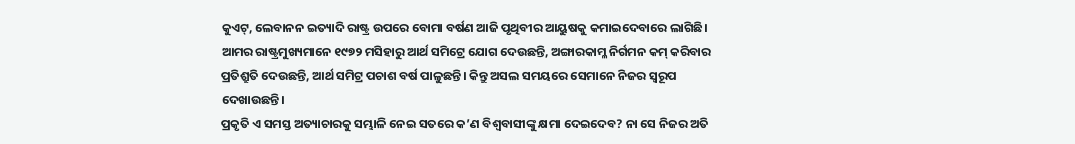କୁଏଟ୍, ଲେବାନନ ଇତ୍ୟାଦି ରାଷ୍ଟ୍ର ଉପରେ ବୋମା ବର୍ଷଣ ଆଜି ପୃଥିବୀର ଆୟୁଷକୁ କମାଇଦେବାରେ ଲାଗିଛି। ଆମର ରାଷ୍ଟ୍ରମୁଖ୍ୟମାନେ ୧୯୭୨ ମସିହାରୁ ଆର୍ଥ ସମିଟ୍ରେ ଯୋଗ ଦେଉଛନ୍ତି, ଅଙ୍ଗାରକାମ୍ଳ ନିର୍ଗମନ କମ୍ କରିବାର ପ୍ରତିଶ୍ରୁତି ଦେଉଛନ୍ତି, ଆର୍ଥ ସମିଟ୍ର ପଚାଶ ବର୍ଷ ପାଳୁଛନ୍ତି। କିନ୍ତୁ ଅସଲ ସମୟରେ ସେମାନେ ନିଜର ସ୍ବରୂପ ଦେଖାଉଛନ୍ତି।
ପ୍ରକୃତି ଏ ସମସ୍ତ ଅତ୍ୟାଚାରକୁ ସମ୍ଭାଳି ନେଇ ସତରେ କ’ଣ ବିଶ୍ୱବାସୀଙ୍କୁ କ୍ଷମା ଦେଇଦେବ? ନା ସେ ନିଜର ଅତି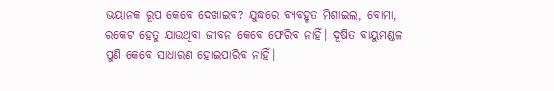ଭୟାନକ ରୂପ କେବେ ଦେଖାଇବ? ଯୁଦ୍ଧରେ ବ୍ୟବହୃତ ମିଶାଇଲ, ବୋମା, ରକେଟ ହେତୁ ଯାଉଥିବା ଜୀବନ କେବେ ଫେରିବ ନାହିଁ। ଦୂଷିତ ବାୟୁମଣ୍ଡଳ ପୁଣି କେବେ ସାଧାରଣ ହୋଇପାରିବ ନାହିଁ।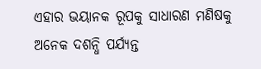ଏହାର ଭୟାନକ ରୂପକୁ ସାଧାରଣ ମଣିଷକୁ ଅନେକ ଦଶନ୍ଧି ପର୍ଯ୍ୟନ୍ତ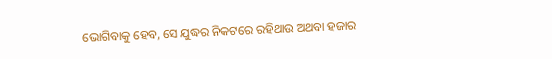ଭୋଗିବାକୁ ହେବ, ସେ ଯୁଦ୍ଧର ନିକଟରେ ରହିଥାଉ ଅଥବା ହଜାର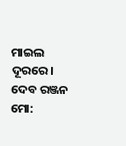ମାଇଲ ଦୂରରେ।
ଦେବ ରଞ୍ଜନ
ମୋ: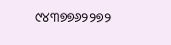୯୪୩୭୭୬୨୨୭୨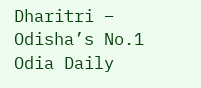Dharitri – Odisha’s No.1 Odia Daily